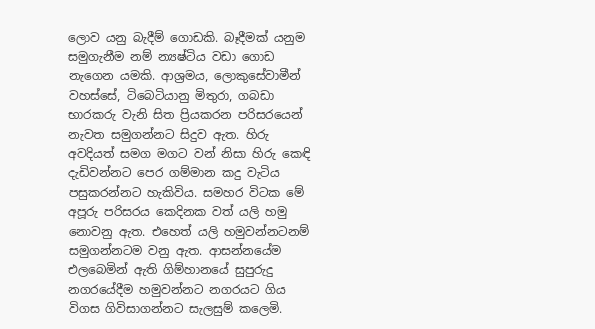ලොව යනු බැදීම් ගොඩකි. බෑදීමක් යනුම සමුගැනීම නම් න්‍යෂ්ටිය වඩා ගොඩ නැගෙන යමකි. ආශ්‍රමය, ලොකුසේවාමීන් වහස්සේ, ටිබෙටියානු මිතුරා, ගබඩා භාරකරු වැනි සිත ප්‍රියකරන පරිසරයෙන් නැවත සමුගන්නට සිදුව ඇත. හිරු අවදියත් සමග මගට වන් නිසා හිරු කෙඳි දැඩිවන්නට පෙර ගම්මාන කදු වැටිය පසුකරන්නට හැකිවිය. සමහර විටක මේ අපූරු පරිසරය කෙදිනක වත් යලි හමු නොවනු ඇත. එහෙත් යලි හමුවන්නටනම් සමුගන්නටම වනු ඇත. ආසන්නයේම එලබෙමින් ඇති ගිම්හානයේ සුපුරුදු නගරයේදීම හමුවන්නට නගරයට ගිය විගස ගිවිසාගන්නට සැලසුම් කලෙමි.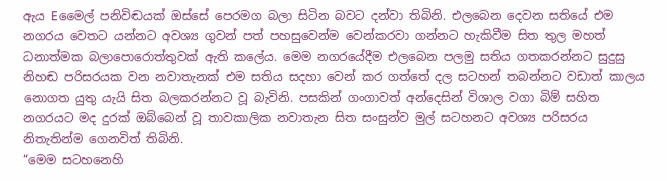ඇය Eමෛල් පනිවිඬයක් ඔස්සේ පෙරමග බලා සිටින බවට දන්වා තිබිනි. එලබෙන දෙවන සතියේ එම නගරය වෙතට යන්නට අවශ්‍ය ගුවන් පත් පහසුවෙන්ම වෙන්කරවා ගන්නට හැකිවීම සිත තුල මහත් ධනාත්මක බලාපොරොත්තුවක් ඇති කලේය. මෙම නගරයේදීම එලබෙන පලමු සතිය ගතකරන්නට සුදුසු නිහඬ පරිසරයක වන නවාතැනක් එම සතිය සදහා වෙන් කර ගත්තේ දල සටහන් තබන්නට වඩාත් කාලය නොගත යුතු යැයි සිත බලකරන්නට වූ බැවිනි. පසකින් ගංගාවත් අන්දෙසින් විශාල වගා බිම් සහිත නගරයට මද දුරක් ඔබ්බෙන් වූ තාවකාලික නවාතැන සිත සංසුන්ව මුල් සටහනට අවශ්‍ය පරිසරය නිතැතින්ම ගෙනවිත් තිබිනි.
“මෙම සටහනෙහි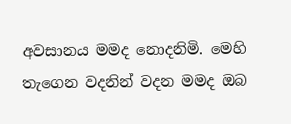අවසානය මමද නොදනිමි. මෙහි තැගෙන වදනින් වදන මමද ඔබ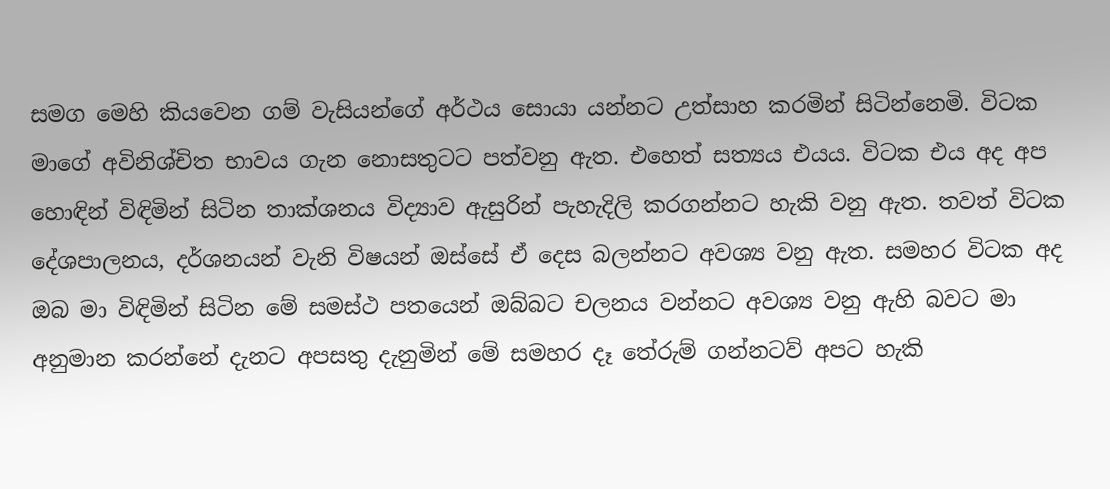සමග මෙහි කියවෙන ගම් වැසියන්ගේ අර්ථය සොයා යන්නට උත්සාහ කරමින් සිටින්නෙමි. විටක මාගේ අවිනිශ්චිත භාවය ගැන නොසතුටට පත්වනු ඇත. එහෙත් සත්‍යය එයය. විටක එය අද අප හොඳින් විඳිමින් සිටින තාක්ශනය විද්‍යාව ඇසුරින් පැහැදිලි කරගන්නට හැකි වනු ඇත. තවත් විටක දේශපාලනය, දර්ශනයන් වැනි විෂයන් ඔස්සේ ඒ දෙස බලන්නට අවශ්‍ය වනු ඇත. සමහර විටක අද ඔබ මා විඳිමින් සිටින මේ සමස්ථ පතයෙන් ඔබ්බට චලනය වන්නට අවශ්‍ය වනු ඇහි බවට මා අනුමාන කරන්නේ දැනට අපසතු දැනුමින් මේ සමහර දෑ තේරුම් ගන්නටව් අපට හැකි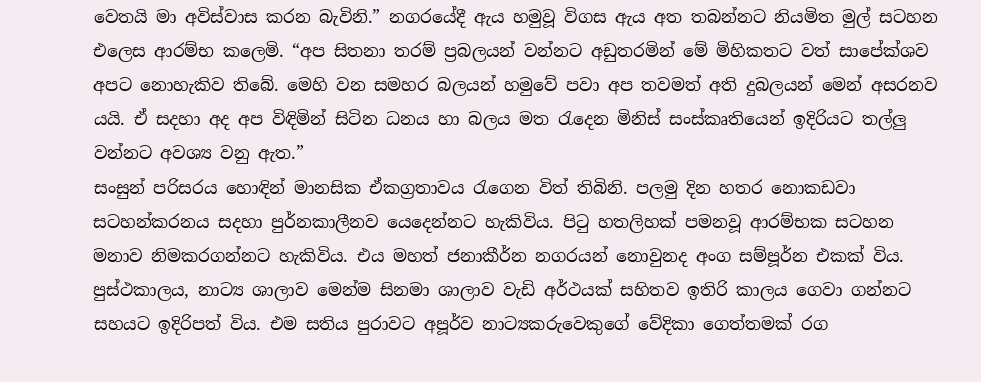වෙතයි මා අවිස්වාස කරන බැවිනි.” නගරයේදී ඇය හමුවූ විගස ඇය අත තබන්නට නියමිත මුල් සටහන එලෙස ආරම්භ කලෙමි. “අප සිතනා තරම් ප්‍රබලයන් වන්නට අඩුතරමින් මේ මිහිකතට වත් සාපේක්ශව අපට නොහැකිව තිබේ. මෙහි වන සමහර බලයන් හමුවේ පවා අප තවමත් අති දුබලයන් මෙන් අසරනව යයි. ඒ සදහා අද අප විඳිමින් සිටින ධනය හා බලය මත ‍රැදෙන මිනිස් සංස්කෘතියෙන් ඉදිරියට තල්ලු වන්නට අවශ්‍ය වනු ඇත.”
සංසුන් පරිසරය හොඳින් මානසික ඒකග්‍රතාවය ‍රැගෙන විත් තිබිනි. පලමු දින හතර නොකඩවා සටහන්කරනය සදහා පුර්නකාලීනව යෙදෙන්නට හැකිවිය. පි‍ටු හතලිහක් පමනවූ ආරම්භක සටහන මනාව නිමකරගන්නට හැකිවිය. එය මහත් ජනාකීර්න නගරයන් නොවුනද අංග සම්පූර්න එකක් විය. පුස්ථකාලය, නාට්‍ය ශාලාව මෙන්ම සිනමා ශාලාව වැඩි අර්ථයක් සහිතව ඉතිරි කාලය ගෙවා ගන්නට සහයට ඉදිරිපත් විය. එම සතිය පුරාවට අපූර්ව නාට්‍යකරුවෙකුගේ වේදිකා ගෙත්තමක් රග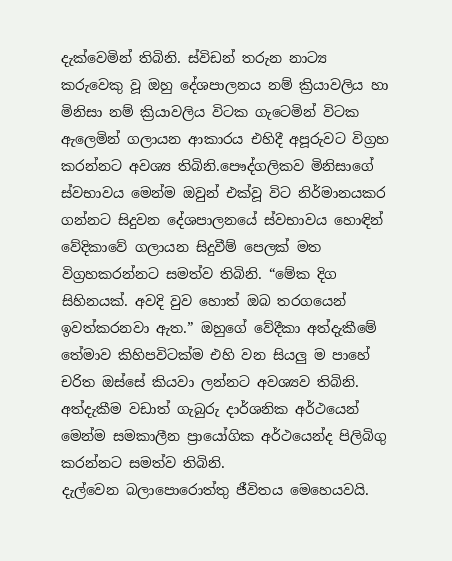දැක්වෙමින් තිබිනි. ස්විඩන් තරුන නාට්‍ය කරුවෙකු වූ ඔහු දේශපාලනය නම් ක්‍රියාවලිය හා මිනිසා නම් ක්‍රියාවලිය විටක ගැටෙමින් විටක ඇලෙමින් ගලායන ආකාරය එහිදී අපූරුවට විග්‍රහ කරන්නට අවශ්‍ය තිබිනි.පෞද්ගලිකව මිනිසාගේ ස්වභාවය මෙන්ම ඔවුන් එක්වූ විට නිර්මානයකර ගන්නට සිදුවන දේශපාලනයේ ස්වභාවය හොඳින් වේදිකාවේ ගලායන සිදුවීම් පෙලක් මත විග්‍රහකරන්නට සමත්ව තිබිනි. “මේක දිග සිහිනයක්. අවදි වුව හොත් ඔබ තරගයෙන් ඉවත්කරනවා ඇත.” ඔහුගේ වේදීකා අත්දැකීමේ තේමාව කිහිපවිටක්ම එහි වන සියලු ම පාහේ චරිත ඔස්සේ කියවා ලන්නට අවශ්‍යව තිබිනි. අත්දැකීම වඩාත් ගැබුරු දාර්ශනික අර්ථයෙන් මෙන්ම සමකාලීන ප්‍රායෝගික අර්ථයෙන්ද පිලිබිගු කරන්නට සමත්ව තිබිනි.
දැල්වෙන බලාපොරොත්තු ජීවිතය මෙහෙයවයි.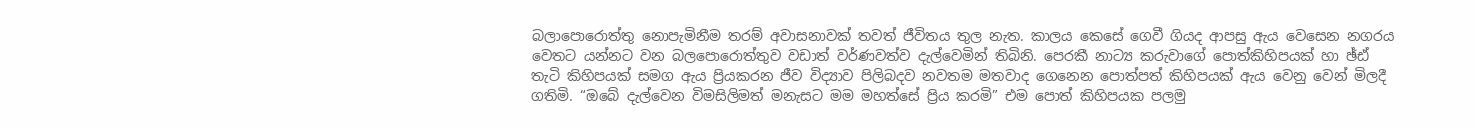බලාපොරොත්තු නොපැමිනීම තරම් අවාසනාවක් තවත් ජීවිතය තුල නැත. කාලය කෙසේ ගෙවී ගියද ආපසු ඇය වෙසෙන නගරය වෙතට යන්නට වන බලපොරොත්තුව වඩාත් වර්ණවත්ව දැල්වෙමින් තිබිනි. පෙරකී නාට්‍ය කරුවාගේ පොත්කිහිපයක් හා ඡ්ඪ් තැටි කිහිපයක් සමග ඇය ප්‍රියකරන ජීව විද්‍යාව පිලිබදව නවතම මතවාද ගෙනෙන පොත්පත් කිහිපයක් ඇය වෙනු වෙන් මිලදී ගතිමි. “ඔබේ දැල්වෙන විමසිලිමත් මනැසට මම මහත්සේ ප්‍රිය කරමි” එම පොත් කිහිපයක පලමු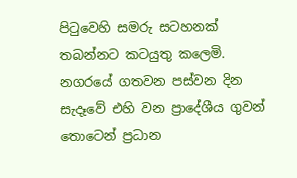පි‍ටුවෙහි සමරු සටහනක් තබන්නට කටයුතු කලෙමි. නගරයේ ගතවන පස්වන දින සැදෑවේ එහි වන ප්‍රාදේශීය ගුවන් තොටෙන් ප්‍රධාන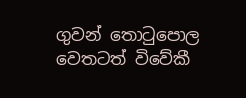ගුවන් තො‍ටුපොල වෙතටත් විවේකී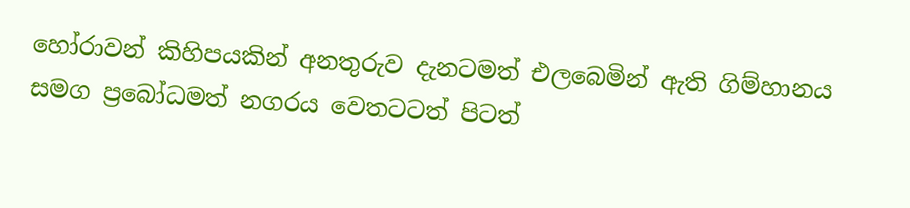හෝරාවන් කිහිපයකින් අනතුරුව දැනටමත් එලබෙමින් ඇති ගිම්හානය සමග ප්‍රබෝධමත් නගරය වෙතටටත් පිටත්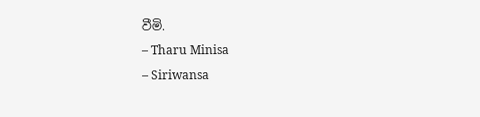වීමි.
– Tharu Minisa
– Siriwansa